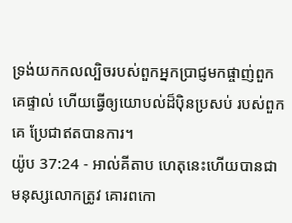ទ្រង់យកកលល្បិចរបស់ពួកអ្នកប្រាជ្ញមកផ្ចាញ់ពួកគេផ្ទាល់ ហើយធ្វើឲ្យយោបល់ដ៏ប៉ិនប្រសប់ របស់ពួកគេ ប្រែជាឥតបានការ។
យ៉ូប 37:24 - អាល់គីតាប ហេតុនេះហើយបានជាមនុស្សលោកត្រូវ គោរពកោ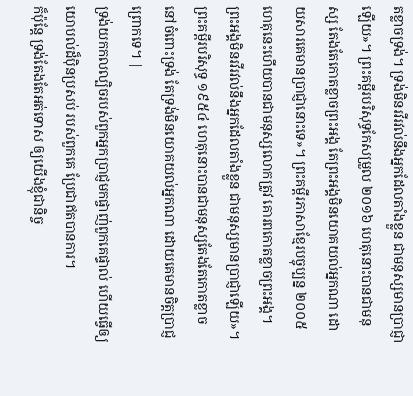តខ្លាចទ្រង់។ ទ្រង់មិនរវីរវល់នឹងអ្នកដែលតាំងខ្លួន ជាមនុស្សមានប្រាជ្ញាឡើយ»។ ព្រះគម្ពីរបរិសុទ្ធកែសម្រួល ២០១៦ ហេតុនោះបានជាមនុស្ស តែងតែកោតខ្លាចព្រះអង្គ តែព្រះអង្គមិនយោគយល់អ្នកណា ដោយសារគេមានប្រាជ្ញានោះទេ»។ ព្រះគម្ពីរភាសាខ្មែរបច្ចុប្បន្ន ២០០៥ ហេតុនេះហើយបានជាមនុស្សលោកត្រូវ គោរពកោតខ្លាចព្រះអង្គ។ ព្រះអង្គមិនរវីរវល់នឹងអ្នកដែលតាំងខ្លួន ជាមនុស្សមានប្រាជ្ញាឡើយ»។ ព្រះគម្ពីរបរិសុទ្ធ ១៩៥៤ ហេតុនោះបានជាមនុស្សតែងតែកោតខ្លាច នៅចំពោះទ្រង់ តែទ្រង់មិនយោគយល់អ្នកណា ដោយគេមានចិត្តប្រាជ្ញព្រោកទេ។ |
ទ្រង់យកកលល្បិចរបស់ពួកអ្នកប្រាជ្ញមកផ្ចាញ់ពួកគេផ្ទាល់ ហើយធ្វើឲ្យយោបល់ដ៏ប៉ិនប្រសប់ របស់ពួកគេ ប្រែជាឥតបានការ។
ក៏ប៉ុន្តែ ទ្រង់តែងតែអត់ទោស ឲ្យយើងខ្ញុំជានិច្ច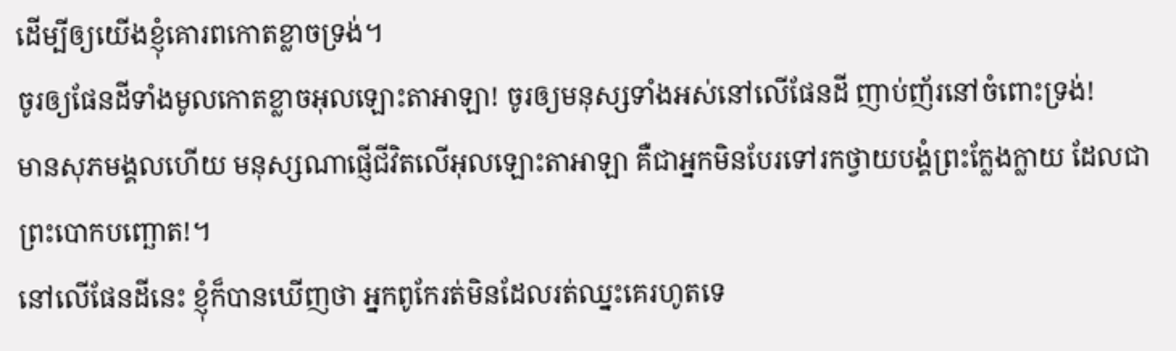ដើម្បីឲ្យយើងខ្ញុំគោរពកោតខ្លាចទ្រង់។
ចូរឲ្យផែនដីទាំងមូលកោតខ្លាចអុលឡោះតាអាឡា! ចូរឲ្យមនុស្សទាំងអស់នៅលើផែនដី ញាប់ញ័រនៅចំពោះទ្រង់!
មានសុភមង្គលហើយ មនុស្សណាផ្ញើជីវិតលើអុលឡោះតាអាឡា គឺជាអ្នកមិនបែរទៅរកថ្វាយបង្គំព្រះក្លែងក្លាយ ដែលជាព្រះបោកបញ្ឆោត!។
នៅលើផែនដីនេះ ខ្ញុំក៏បានឃើញថា អ្នកពូកែរត់មិនដែលរត់ឈ្នះគេរហូតទេ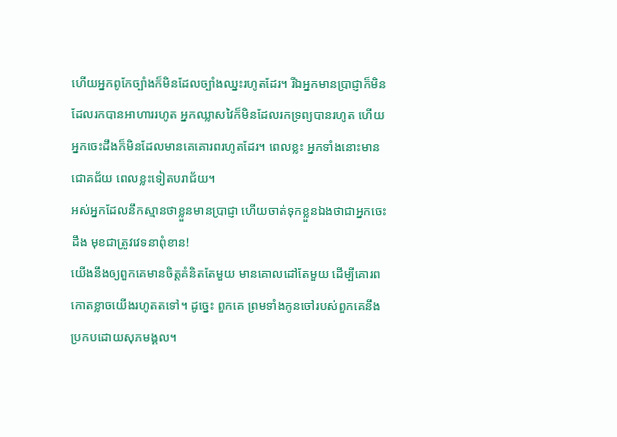ហើយអ្នកពូកែច្បាំងក៏មិនដែលច្បាំងឈ្នះរហូតដែរ។ រីឯអ្នកមានប្រាជ្ញាក៏មិនដែលរកបានអាហាររហូត អ្នកឈ្លាសវៃក៏មិនដែលរកទ្រព្យបានរហូត ហើយអ្នកចេះដឹងក៏មិនដែលមានគេគោរពរហូតដែរ។ ពេលខ្លះ អ្នកទាំងនោះមានជោគជ័យ ពេលខ្លះទៀតបរាជ័យ។
អស់អ្នកដែលនឹកស្មានថាខ្លួនមានប្រាជ្ញា ហើយចាត់ទុកខ្លួនឯងថាជាអ្នកចេះដឹង មុខជាត្រូវវេទនាពុំខាន!
យើងនឹងឲ្យពួកគេមានចិត្តគំនិតតែមួយ មានគោលដៅតែមួយ ដើម្បីគោរពកោតខ្លាចយើងរហូតតទៅ។ ដូច្នេះ ពួកគេ ព្រមទាំងកូនចៅរបស់ពួកគេនឹងប្រកបដោយសុភមង្គល។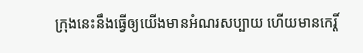ក្រុងនេះនឹងធ្វើឲ្យយើងមានអំណរសប្បាយ ហើយមានកេរ្តិ៍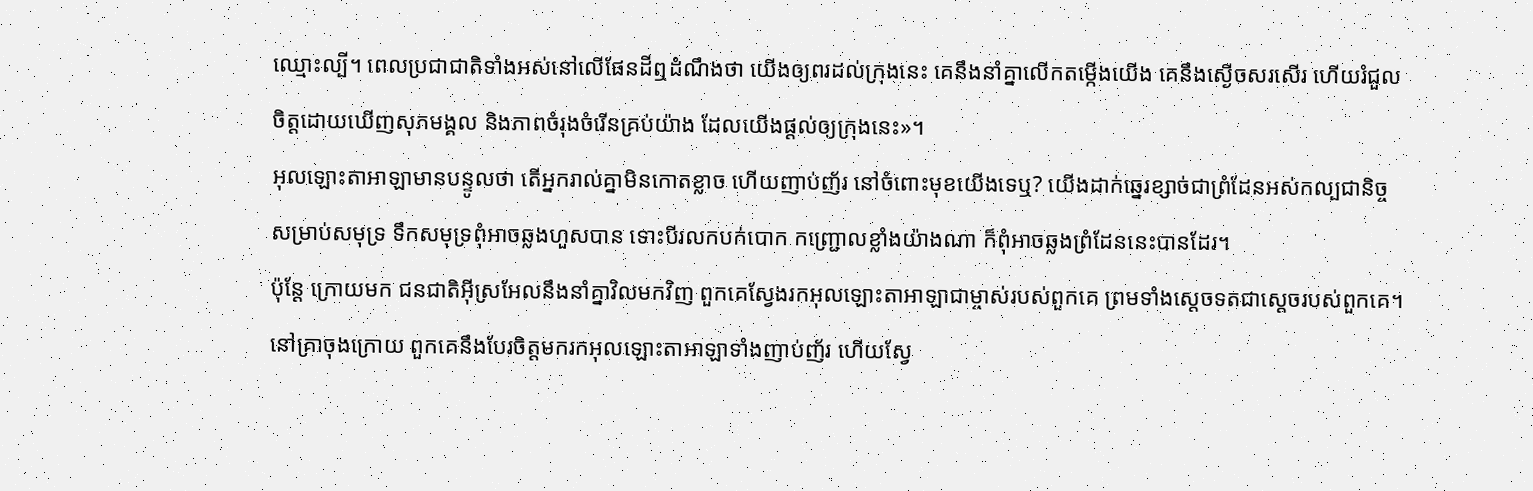ឈ្មោះល្បី។ ពេលប្រជាជាតិទាំងអស់នៅលើផែនដីឮដំណឹងថា យើងឲ្យពរដល់ក្រុងនេះ គេនឹងនាំគ្នាលើកតម្កើងយើង គេនឹងស្ងើចសរសើរ ហើយរំជួលចិត្តដោយឃើញសុភមង្គល និងភាពចំរុងចំរើនគ្រប់យ៉ាង ដែលយើងផ្ដល់ឲ្យក្រុងនេះ»។
អុលឡោះតាអាឡាមានបន្ទូលថា តើអ្នករាល់គ្នាមិនកោតខ្លាច ហើយញាប់ញ័រ នៅចំពោះមុខយើងទេឬ? យើងដាក់ឆ្នេរខ្សាច់ជាព្រំដែនអស់កល្បជានិច្ច សម្រាប់សមុទ្រ ទឹកសមុទ្រពុំអាចឆ្លងហួសបាន ទោះបីរលកបក់បោក កញ្ជ្រោលខ្លាំងយ៉ាងណា ក៏ពុំអាចឆ្លងព្រំដែននេះបានដែរ។
ប៉ុន្តែ ក្រោយមក ជនជាតិអ៊ីស្រអែលនឹងនាំគ្នាវិលមកវិញ ពួកគេស្វែងរកអុលឡោះតាអាឡាជាម្ចាស់របស់ពួកគេ ព្រមទាំងស្តេចទតជាស្ដេចរបស់ពួកគេ។ នៅគ្រាចុងក្រោយ ពួកគេនឹងបែរចិត្តមករកអុលឡោះតាអាឡាទាំងញាប់ញ័រ ហើយស្វែ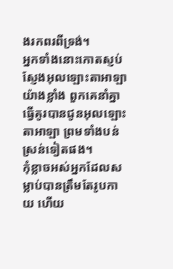ងរកពរពីទ្រង់។
អ្នកទាំងនោះកោតស្ញប់ស្ញែងអុលឡោះតាអាឡាយ៉ាងខ្លាំង ពួកគេនាំគ្នាធ្វើគូរបានជូនអុលឡោះតាអាឡា ព្រមទាំងបន់ស្រន់ទៀតផង។
កុំខ្លាចអស់អ្នកដែលសម្លាប់បានត្រឹមតែរូបកាយ ហើយ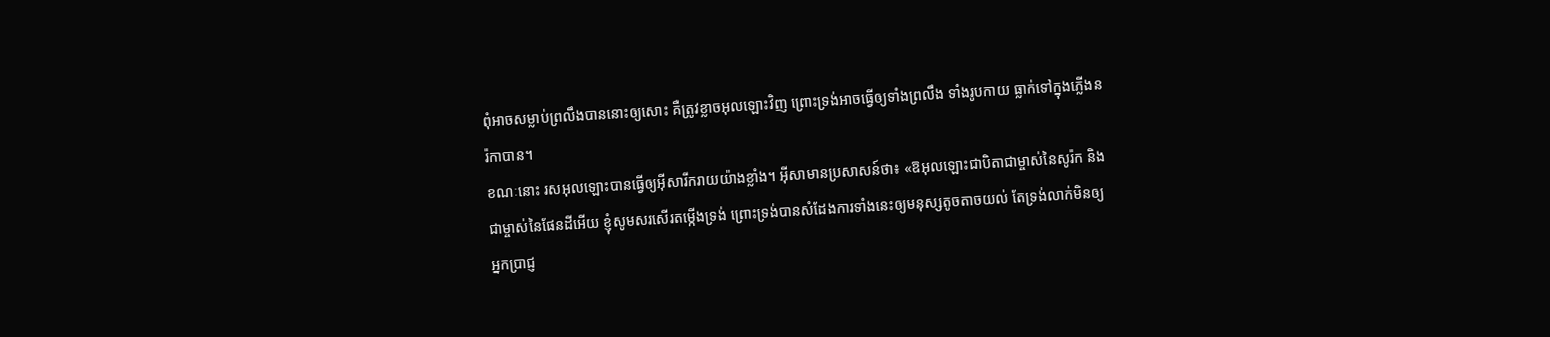ពុំអាចសម្លាប់ព្រលឹងបាននោះឲ្យសោះ គឺត្រូវខ្លាចអុលឡោះវិញ ព្រោះទ្រង់អាចធ្វើឲ្យទាំងព្រលឹង ទាំងរូបកាយ ធ្លាក់ទៅក្នុងភ្លើងនរ៉កាបាន។
ខណៈនោះ រសអុលឡោះបានធ្វើឲ្យអ៊ីសារីករាយយ៉ាងខ្លាំង។ អ៊ីសាមានប្រសាសន៍ថា៖ «ឱអុលឡោះជាបិតាជាម្ចាស់នៃសូរ៉ក និងជាម្ចាស់នៃផែនដីអើយ ខ្ញុំសូមសរសើរតម្កើងទ្រង់ ព្រោះទ្រង់បានសំដែងការទាំងនេះឲ្យមនុស្សតូចតាចយល់ តែទ្រង់លាក់មិនឲ្យអ្នកប្រាជ្ញ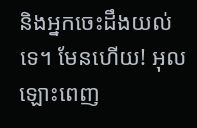និងអ្នកចេះដឹងយល់ទេ។ មែនហើយ! អុលឡោះពេញ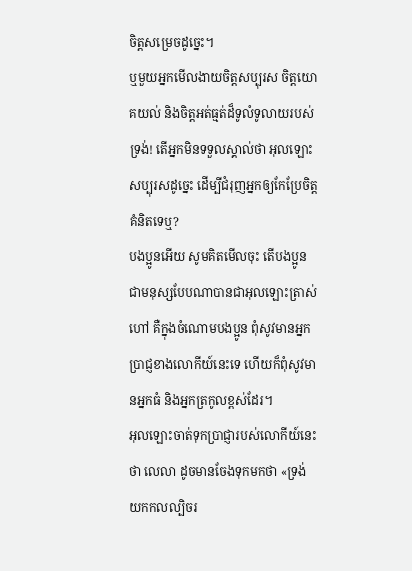ចិត្តសម្រេចដូច្នេះ។
ឬមួយអ្នកមើលងាយចិត្តសប្បុរស ចិត្តយោគយល់ និងចិត្តអត់ធ្មត់ដ៏ទូលំទូលាយរបស់ទ្រង់! តើអ្នកមិនទទួលស្គាល់ថា អុលឡោះសប្បុរសដូច្នេះ ដើម្បីជំរុញអ្នកឲ្យកែប្រែចិត្ដគំនិតទេឬ?
បងប្អូនអើយ សូមគិតមើលចុះ តើបងប្អូនជាមនុស្សបែបណាបានជាអុលឡោះត្រាស់ហៅ គឺក្នុងចំណោមបងប្អូន ពុំសូវមានអ្នកប្រាជ្ញខាងលោកីយ៍នេះទេ ហើយក៏ពុំសូវមានអ្នកធំ និងអ្នកត្រកូលខ្ពស់ដែរ។
អុលឡោះចាត់ទុកប្រាជ្ញារបស់លោកីយ៍នេះថា លេលា ដូចមានចែងទុកមកថា «ទ្រង់យកកលល្បិចរ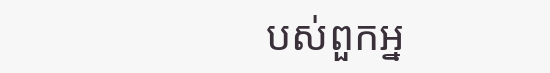បស់ពួកអ្ន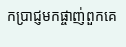កប្រាជ្ញមកផ្ចាញ់ពួកគេ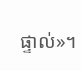ផ្ទាល់»។